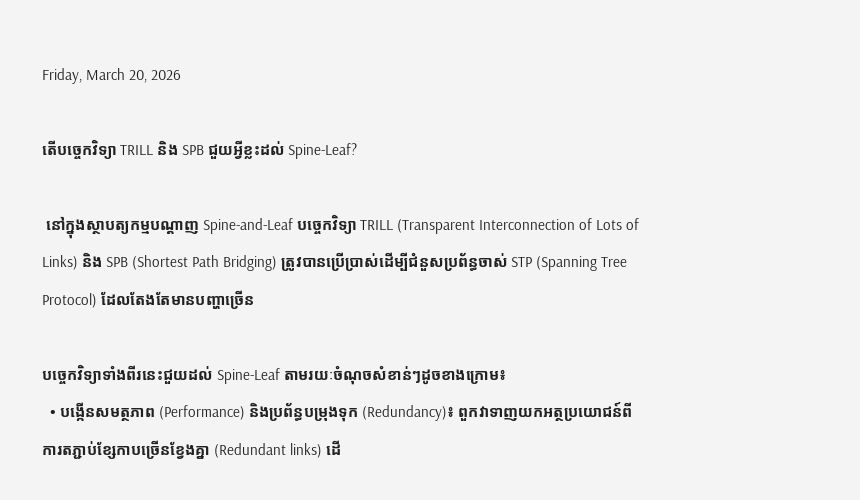Friday, March 20, 2026

តើបច្ចេកវិទ្យា TRILL និង SPB ជួយអ្វីខ្លះដល់ Spine-Leaf?

 នៅក្នុងស្ថាបត្យកម្មបណ្តាញ Spine-and-Leaf បច្ចេកវិទ្យា TRILL (Transparent Interconnection of Lots of Links) និង SPB (Shortest Path Bridging) ត្រូវបានប្រើប្រាស់ដើម្បីជំនួសប្រព័ន្ធចាស់ STP (Spanning Tree Protocol) ដែលតែងតែមានបញ្ហាច្រើន

បច្ចេកវិទ្យាទាំងពីរនេះជួយដល់ Spine-Leaf តាមរយៈចំណុចសំខាន់ៗដូចខាងក្រោម៖
  • បង្កើនសមត្ថភាព (Performance) និងប្រព័ន្ធបម្រុងទុក (Redundancy)៖ ពួកវាទាញយកអត្ថប្រយោជន៍ពីការតភ្ជាប់ខ្សែកាបច្រើនខ្វែងគ្នា (Redundant links) ដើ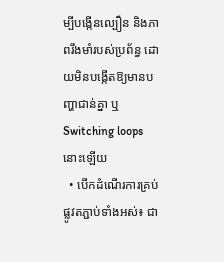ម្បីបង្កើនល្បឿន និងភាពរឹងមាំរបស់ប្រព័ន្ធ ដោយមិនបង្កើតឱ្យមានបញ្ហាជាន់គ្នា ឬ Switching loops នោះឡើយ
  • បើកដំណើរការគ្រប់ផ្លូវតភ្ជាប់ទាំងអស់៖ ជា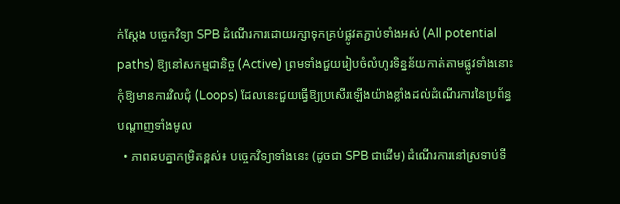ក់ស្តែង បច្ចេកវិទ្យា SPB ដំណើរការដោយរក្សាទុកគ្រប់ផ្លូវតភ្ជាប់ទាំងអស់ (All potential paths) ឱ្យនៅសកម្មជានិច្ច (Active) ព្រមទាំងជួយរៀបចំលំហូរទិន្នន័យកាត់តាមផ្លូវទាំងនោះកុំឱ្យមានការវិលជុំ (Loops) ដែលនេះជួយធ្វើឱ្យប្រសើរឡើងយ៉ាងខ្លាំងដល់ដំណើរការនៃប្រព័ន្ធបណ្តាញទាំងមូល
  • ភាពឆបគ្នាកម្រិតខ្ពស់៖ បច្ចេកវិទ្យាទាំងនេះ (ដូចជា SPB ជាដើម) ដំណើរការនៅស្រទាប់ទី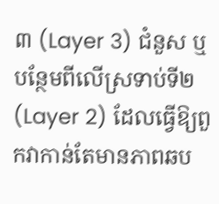៣ (Layer 3) ជំនួស ឬបន្ថែមពីលើស្រទាប់ទី២ (Layer 2) ដែលធ្វើឱ្យពួកវាកាន់តែមានភាពឆប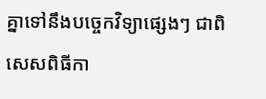គ្នាទៅនឹងបច្ចេកវិទ្យាផ្សេងៗ ជាពិសេសពិធីកា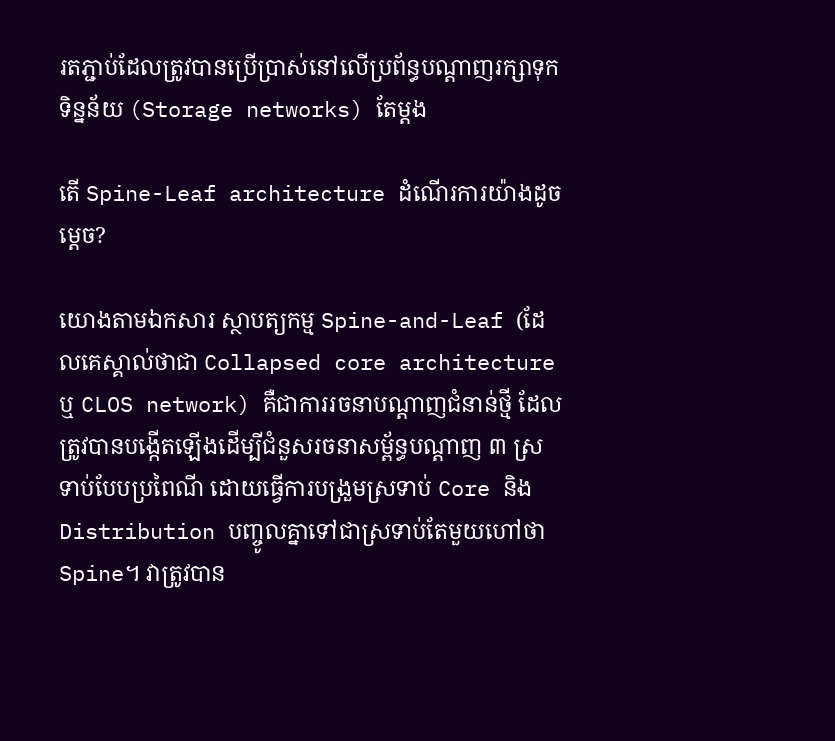រតភ្ជាប់ដែលត្រូវបានប្រើប្រាស់នៅលើប្រព័ន្ធបណ្តាញរក្សាទុកទិន្នន័យ (Storage networks) តែម្តង

តើ Spine-Leaf architecture ដំណើរការយ៉ាងដូចម្តេច?

យោងតាមឯកសារ ស្ថាបត្យកម្ម Spine-and-Leaf (ដែលគេស្គាល់ថាជា Collapsed core architecture ឬ CLOS network) គឺជាការរចនាបណ្តាញជំនាន់ថ្មី ដែលត្រូវបានបង្កើតឡើងដើម្បីជំនួសរចនាសម្ព័ន្ធបណ្តាញ ៣ ស្រទាប់បែបប្រពៃណី ដោយធ្វើការបង្រួមស្រទាប់ Core និង Distribution បញ្ចូលគ្នាទៅជាស្រទាប់តែមួយហៅថា Spine។ វាត្រូវបាន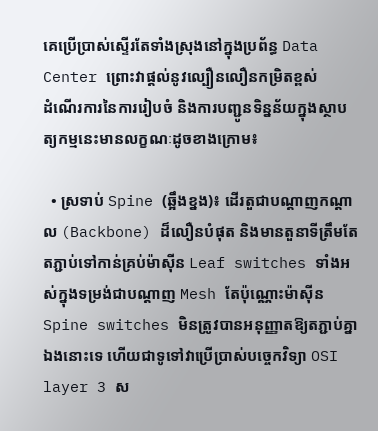គេប្រើប្រាស់ស្ទើរតែទាំងស្រុងនៅក្នុងប្រព័ន្ធ Data Center ព្រោះវាផ្តល់នូវល្បឿនលឿនកម្រិតខ្ពស់
ដំណើរការនៃការរៀបចំ និងការបញ្ជូនទិន្នន័យក្នុងស្ថាបត្យកម្មនេះមានលក្ខណៈដូចខាងក្រោម៖

  • ស្រទាប់ Spine (ឆ្អឹងខ្នង)៖ ដើរតួជាបណ្តាញកណ្តាល (Backbone) ដ៏លឿនបំផុត និងមានតួនាទីត្រឹមតែតភ្ជាប់ទៅកាន់គ្រប់ម៉ាស៊ីន Leaf switches ទាំងអស់ក្នុងទម្រង់ជាបណ្តាញ Mesh តែប៉ុណ្ណោះម៉ាស៊ីន Spine switches មិនត្រូវបានអនុញ្ញាតឱ្យតភ្ជាប់គ្នាឯងនោះទេ ហើយជាទូទៅវាប្រើប្រាស់បច្ចេកវិទ្យា OSI layer 3 ស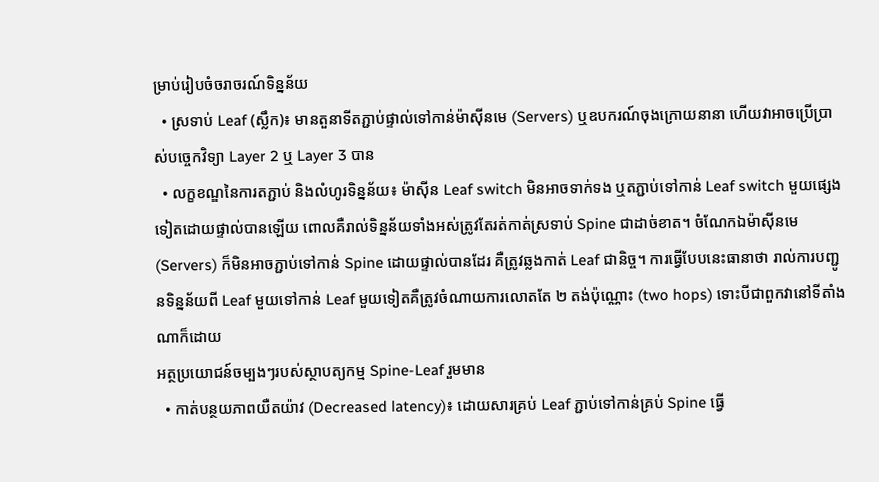ម្រាប់រៀបចំចរាចរណ៍ទិន្នន័យ
  • ស្រទាប់ Leaf (ស្លឹក)៖ មានតួនាទីតភ្ជាប់ផ្ទាល់ទៅកាន់ម៉ាស៊ីនមេ (Servers) ឬឧបករណ៍ចុងក្រោយនានា ហើយវាអាចប្រើប្រាស់បច្ចេកវិទ្យា Layer 2 ឬ Layer 3 បាន
  • លក្ខខណ្ឌនៃការតភ្ជាប់ និងលំហូរទិន្នន័យ៖ ម៉ាស៊ីន Leaf switch មិនអាចទាក់ទង ឬតភ្ជាប់ទៅកាន់ Leaf switch មួយផ្សេងទៀតដោយផ្ទាល់បានឡើយ ពោលគឺរាល់ទិន្នន័យទាំងអស់ត្រូវតែរត់កាត់ស្រទាប់ Spine ជាដាច់ខាត។ ចំណែកឯម៉ាស៊ីនមេ (Servers) ក៏មិនអាចភ្ជាប់ទៅកាន់ Spine ដោយផ្ទាល់បានដែរ គឺត្រូវឆ្លងកាត់ Leaf ជានិច្ច។ ការធ្វើបែបនេះធានាថា រាល់ការបញ្ជូនទិន្នន័យពី Leaf មួយទៅកាន់ Leaf មួយទៀតគឺត្រូវចំណាយការលោតតែ ២ តង់ប៉ុណ្ណោះ (two hops) ទោះបីជាពួកវានៅទីតាំងណាក៏ដោយ
អត្ថប្រយោជន៍ចម្បងៗរបស់ស្ថាបត្យកម្ម Spine-Leaf រួមមាន
  • កាត់បន្ថយភាពយឺតយ៉ាវ (Decreased latency)៖ ដោយសារគ្រប់ Leaf ភ្ជាប់ទៅកាន់គ្រប់ Spine ធ្វើ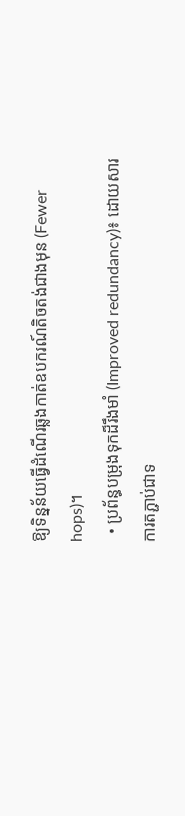ឱ្យទិន្នន័យធ្វើដំណើរឆ្លងកាត់ឧបករណ៍តិចតង់ជាងមុន (Fewer hops)។
  • ប្រព័ន្ធបម្រុងទុកដ៏រឹងមាំ (Improved redundancy)៖ ដោយសារការតភ្ជាប់ជាទ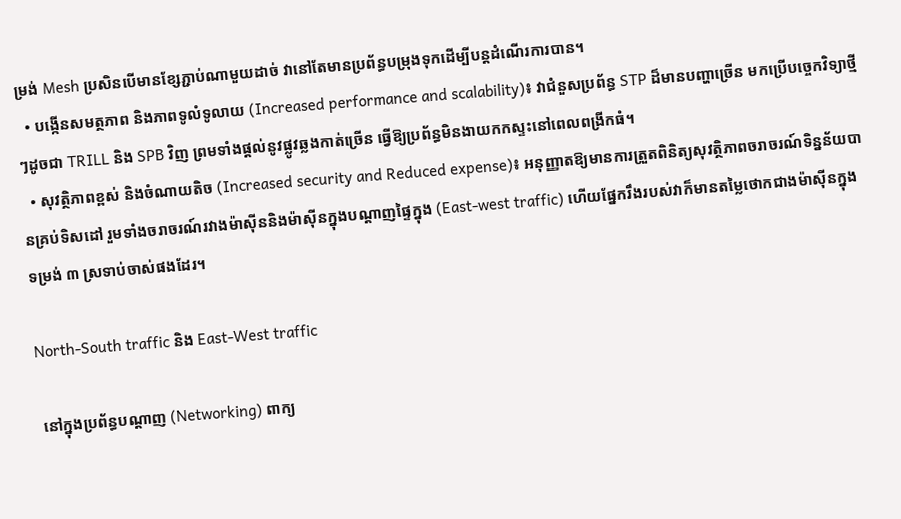ម្រង់ Mesh ប្រសិនបើមានខ្សែភ្ជាប់ណាមួយដាច់ វានៅតែមានប្រព័ន្ធបម្រុងទុកដើម្បីបន្តដំណើរការបាន។
  • បង្កើនសមត្ថភាព និងភាពទូលំទូលាយ (Increased performance and scalability)៖ វាជំនួសប្រព័ន្ធ STP ដ៏មានបញ្ហាច្រើន មកប្រើបច្ចេកវិទ្យាថ្មីៗដូចជា TRILL និង SPB វិញ ព្រមទាំងផ្តល់នូវផ្លូវឆ្លងកាត់ច្រើន ធ្វើឱ្យប្រព័ន្ធមិនងាយកកស្ទះនៅពេលពង្រីកធំ។
  • សុវត្ថិភាពខ្ពស់ និងចំណាយតិច (Increased security and Reduced expense)៖ អនុញ្ញាតឱ្យមានការត្រួតពិនិត្យសុវត្ថិភាពចរាចរណ៍ទិន្នន័យបានគ្រប់ទិសដៅ រួមទាំងចរាចរណ៍រវាងម៉ាស៊ីននិងម៉ាស៊ីនក្នុងបណ្តាញផ្ទៃក្នុង (East-west traffic) ហើយផ្នែករឹងរបស់វាក៏មានតម្លៃថោកជាងម៉ាស៊ីនក្នុងទម្រង់ ៣ ស្រទាប់ចាស់ផងដែរ។

North-South traffic និង East-West traffic

 នៅក្នុងប្រព័ន្ធបណ្តាញ (Networking) ពាក្យ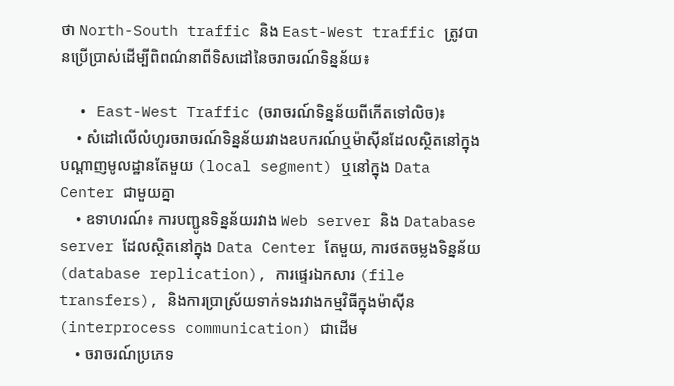ថា North-South traffic និង East-West traffic ត្រូវបានប្រើប្រាស់ដើម្បីពិពណ៌នាពីទិសដៅនៃចរាចរណ៍ទិន្នន័យ៖

  • East-West Traffic (ចរាចរណ៍ទិន្នន័យពីកើតទៅលិច)៖
    • សំដៅលើលំហូរចរាចរណ៍ទិន្នន័យរវាងឧបករណ៍ឬម៉ាស៊ីនដែលស្ថិតនៅក្នុងបណ្តាញមូលដ្ឋានតែមួយ (local segment) ឬនៅក្នុង Data Center ជាមួយគ្នា
    • ឧទាហរណ៍៖ ការបញ្ជូនទិន្នន័យរវាង Web server និង Database server ដែលស្ថិតនៅក្នុង Data Center តែមួយ, ការថតចម្លងទិន្នន័យ (database replication), ការផ្ទេរឯកសារ (file transfers), និងការប្រាស្រ័យទាក់ទងរវាងកម្មវិធីក្នុងម៉ាស៊ីន (interprocess communication) ជាដើម
    • ចរាចរណ៍ប្រភេទ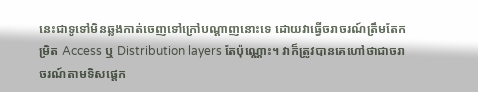នេះជាទូទៅមិនឆ្លងកាត់ចេញទៅក្រៅបណ្តាញនោះទេ ដោយវាធ្វើចរាចរណ៍ត្រឹមតែកម្រិត Access ឬ Distribution layers តែប៉ុណ្ណោះ។ វាក៏ត្រូវបានគេហៅថាជាចរាចរណ៍តាមទិសផ្ដេក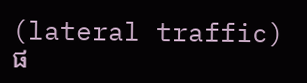(lateral traffic) ផ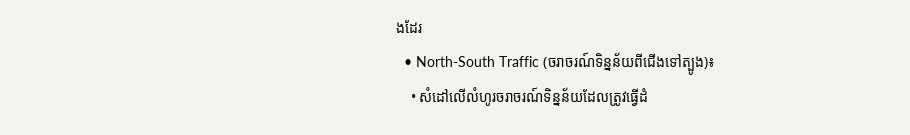ងដែរ
  • North-South Traffic (ចរាចរណ៍ទិន្នន័យពីជើងទៅត្បូង)៖
    • សំដៅលើលំហូរចរាចរណ៍ទិន្នន័យដែលត្រូវធ្វើដំ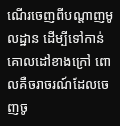ណើរចេញពីបណ្តាញមូលដ្ឋាន ដើម្បីទៅកាន់គោលដៅខាងក្រៅ ពោលគឺចរាចរណ៍ដែលចេញចូ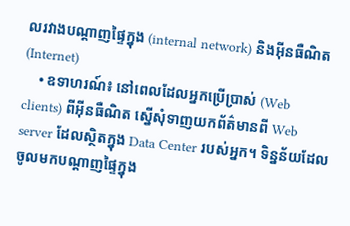លរវាងបណ្តាញផ្ទៃក្នុង (internal network) និងអ៊ីនធឺណិត (Internet)
    • ឧទាហរណ៍៖ នៅពេលដែលអ្នកប្រើប្រាស់ (Web clients) ពីអ៊ីនធឺណិត ស្នើសុំទាញយកព័ត៌មានពី Web server ដែលស្ថិតក្នុង Data Center របស់អ្នក។ ទិន្នន័យដែលចូលមកបណ្តាញផ្ទៃក្នុង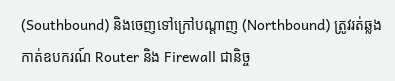(Southbound) និងចេញទៅក្រៅបណ្តាញ (Northbound) ត្រូវរត់ឆ្លងកាត់ឧបករណ៍ Router និង Firewall ជានិច្ច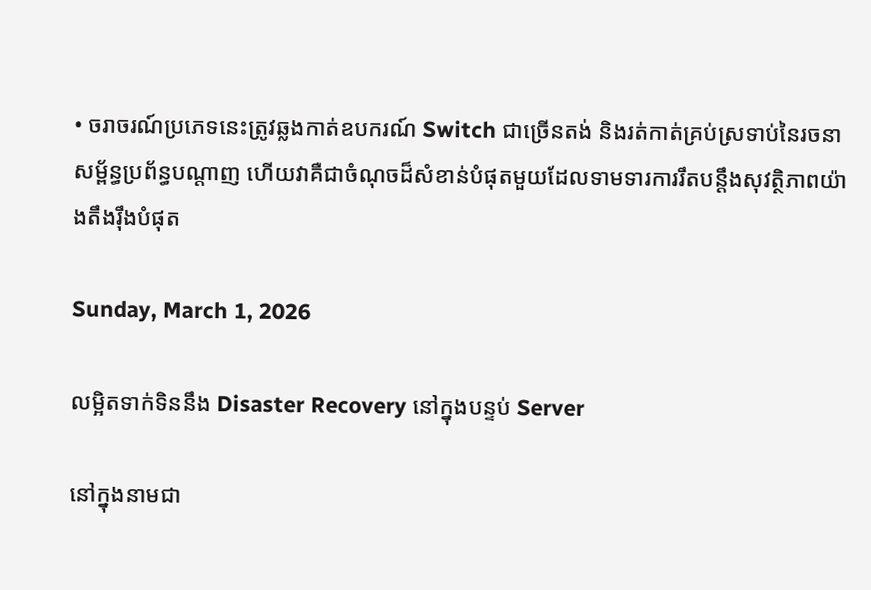• ចរាចរណ៍ប្រភេទនេះត្រូវឆ្លងកាត់ឧបករណ៍ Switch ជាច្រើនតង់ និងរត់កាត់គ្រប់ស្រទាប់នៃរចនាសម្ព័ន្ធប្រព័ន្ធបណ្តាញ ហើយវាគឺជាចំណុចដ៏សំខាន់បំផុតមួយដែលទាមទារការរឹតបន្តឹងសុវត្ថិភាពយ៉ាងតឹងរ៉ឹងបំផុត

Sunday, March 1, 2026

លម្អិតទាក់ទិននឹង Disaster Recovery នៅក្នុងបន្ទប់ Server

នៅក្នុងនាមជា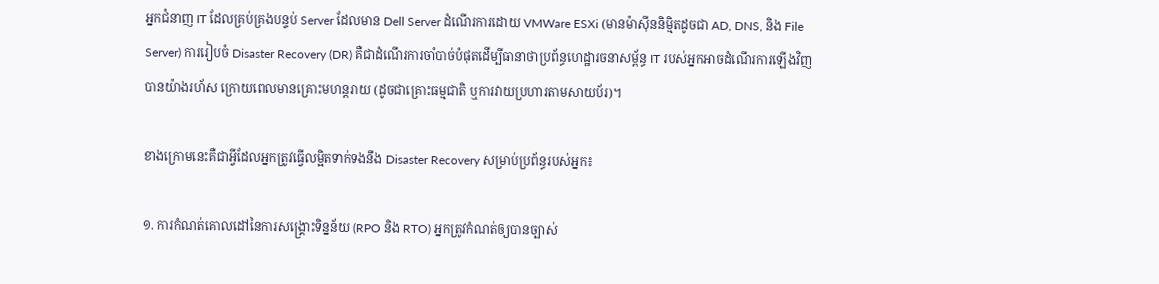អ្នកជំនាញ IT ដែលគ្រប់គ្រងបន្ទប់ Server ដែលមាន Dell Server ដំណើរការដោយ VMWare ESXi (មានម៉ាស៊ីននិម្មិតដូចជា AD, DNS, និង File Server) ការរៀបចំ Disaster Recovery (DR) គឺជាដំណើរការចាំបាច់បំផុតដើម្បីធានាថាប្រព័ន្ធហេដ្ឋារចនាសម្ព័ន្ធ IT របស់អ្នកអាចដំណើរការឡើងវិញបានយ៉ាងរហ័ស ក្រោយពេលមានគ្រោះមហន្តរាយ (ដូចជាគ្រោះធម្មជាតិ ឬការវាយប្រហារតាមសាយប័រ)។

ខាងក្រោមនេះគឺជាអ្វីដែលអ្នកត្រូវធ្វើលម្អិតទាក់ទងនឹង Disaster Recovery សម្រាប់ប្រព័ន្ធរបស់អ្នក៖

១. ការកំណត់គោលដៅនៃការសង្គ្រោះទិន្នន័យ (RPO និង RTO) អ្នកត្រូវកំណត់ឲ្យបានច្បាស់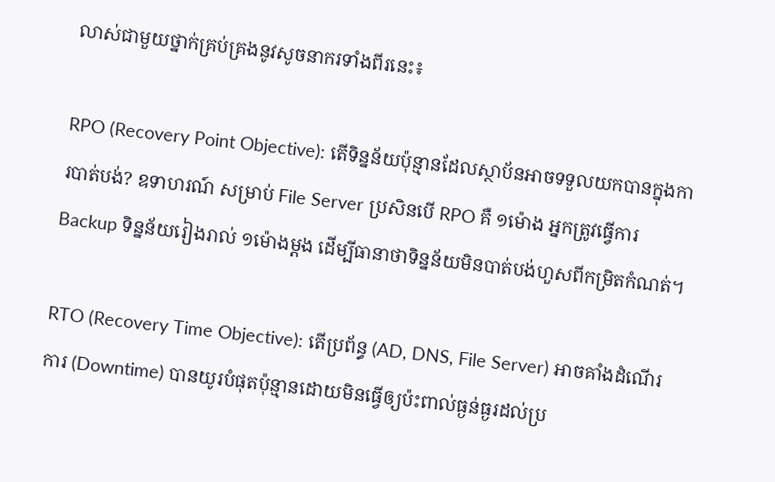លាស់ជាមួយថ្នាក់គ្រប់គ្រងនូវសូចនាករទាំងពីរនេះ៖

RPO (Recovery Point Objective): តើទិន្នន័យប៉ុន្មានដែលស្ថាប័នអាចទទួលយកបានក្នុងការបាត់បង់? ឧទាហរណ៍ សម្រាប់ File Server ប្រសិនបើ RPO គឺ ១ម៉ោង អ្នកត្រូវធ្វើការ Backup ទិន្នន័យរៀងរាល់ ១ម៉ោងម្តង ដើម្បីធានាថាទិន្នន័យមិនបាត់បង់ហួសពីកម្រិតកំណត់។

RTO (Recovery Time Objective): តើប្រព័ន្ធ (AD, DNS, File Server) អាចគាំងដំណើរការ (Downtime) បានយូរបំផុតប៉ុន្មានដោយមិនធ្វើឲ្យប៉ះពាល់ធ្ងន់ធ្ងរដល់ប្រ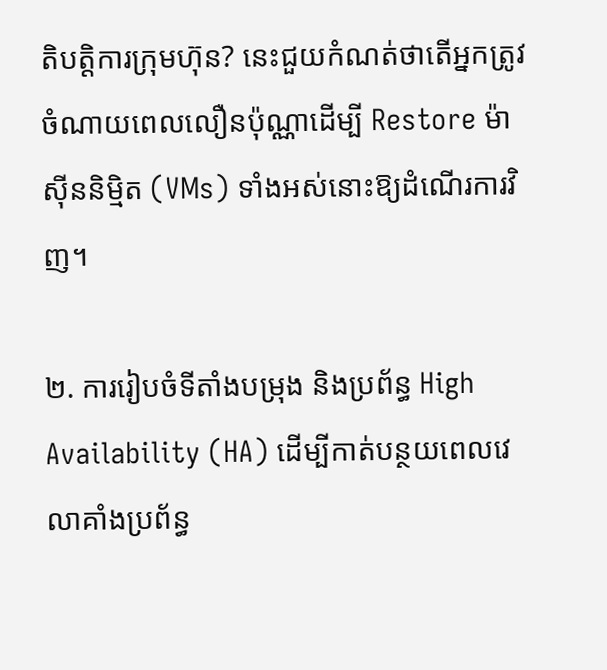តិបត្តិការក្រុមហ៊ុន? នេះជួយកំណត់ថាតើអ្នកត្រូវចំណាយពេលលឿនប៉ុណ្ណាដើម្បី Restore ម៉ាស៊ីននិម្មិត (VMs) ទាំងអស់នោះឱ្យដំណើរការវិញ។

២. ការរៀបចំទីតាំងបម្រុង និងប្រព័ន្ធ High Availability (HA) ដើម្បីកាត់បន្ថយពេលវេលាគាំងប្រព័ន្ធ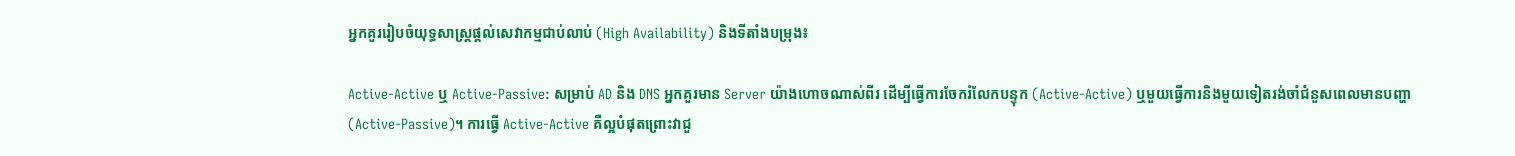អ្នកគួររៀបចំយុទ្ធសាស្ត្រផ្តល់សេវាកម្មជាប់លាប់ (High Availability) និងទីតាំងបម្រុង៖

Active-Active ឬ Active-Passive: សម្រាប់ AD និង DNS អ្នកគួរមាន Server យ៉ាងហោចណាស់ពីរ ដើម្បីធ្វើការចែករំលែកបន្ទុក (Active-Active) ឬមួយធ្វើការនិងមួយទៀតរង់ចាំជំនួសពេលមានបញ្ហា (Active-Passive)។ ការធ្វើ Active-Active គឺល្អបំផុតព្រោះវាជួ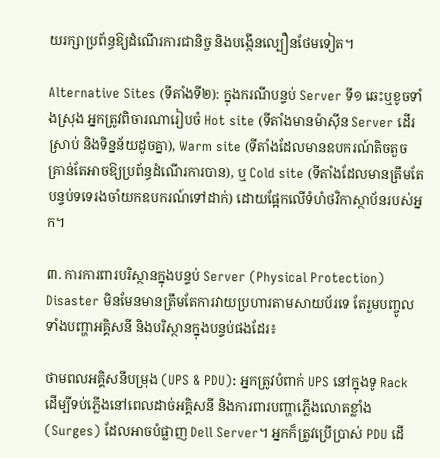យរក្សាប្រព័ន្ធឱ្យដំណើរការជានិច្ច និងបង្កើនល្បឿនថែមទៀត។

Alternative Sites (ទីតាំងទី២): ក្នុងករណីបន្ទប់ Server ទី១ ឆេះឬខូចទាំងស្រុង អ្នកត្រូវពិចារណារៀបចំ Hot site (ទីតាំងមានម៉ាស៊ីន Server ដើរស្រាប់ និងទិន្នន័យដូចគ្នា), Warm site (ទីតាំងដែលមានឧបករណ៍តិចតួចគ្រាន់តែអាចឱ្យប្រព័ន្ធដំណើរការបាន), ឬ Cold site (ទីតាំងដែលមានត្រឹមតែបន្ទប់ទទេរងចាំយកឧបករណ៍ទៅដាក់) ដោយផ្អែកលើទំហំថវិកាស្ថាប័នរបស់អ្នក។

៣. ការការពារបរិស្ថានក្នុងបន្ទប់ Server (Physical Protection) Disaster មិនមែនមានត្រឹមតែការវាយប្រហារតាមសាយប័រទេ តែរួមបញ្ចូលទាំងបញ្ហាអគ្គិសនី និងបរិស្ថានក្នុងបន្ទប់ផងដែរ៖

ថាមពលអគ្គិសនីបម្រុង (UPS & PDU): អ្នកត្រូវបំពាក់ UPS នៅក្នុងទូ Rack ដើម្បីទប់ភ្លើងនៅពេលដាច់អគ្គិសនី និងការពារបញ្ហាភ្លើងលោតខ្លាំង (Surges) ដែលអាចបំផ្លាញ Dell Server។ អ្នកក៏ត្រូវប្រើប្រាស់ PDU ដើ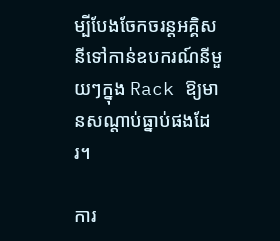ម្បីបែងចែកចរន្តអគ្គិសនីទៅកាន់ឧបករណ៍នីមួយៗក្នុង Rack ឱ្យមានសណ្តាប់ធ្នាប់ផងដែរ។

ការ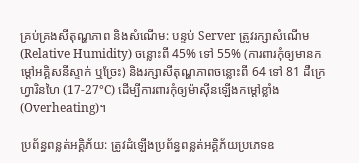គ្រប់គ្រងសីតុណ្ហភាព និងសំណើម: បន្ទប់ Server ត្រូវរក្សាសំណើម (Relative Humidity) ចន្លោះពី 45% ទៅ 55% (ការពារកុំឲ្យមានកម្តៅអគ្គិសនីស្ទាក់ ឬច្រែះ) និងរក្សាសីតុណ្ហភាពចន្លោះពី 64 ទៅ 81 ដឺក្រេហ្វារិនហៃ (17-27°C) ដើម្បីការពារកុំឲ្យម៉ាស៊ីនឡើងកម្តៅខ្លាំង (Overheating)។

ប្រព័ន្ធពន្លត់អគ្គិភ័យ: ត្រូវដំឡើងប្រព័ន្ធពន្លត់អគ្គិភ័យប្រភេទឧ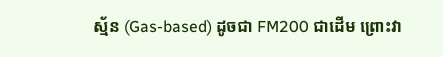ស្ម័ន (Gas-based) ដូចជា FM200 ជាដើម ព្រោះវា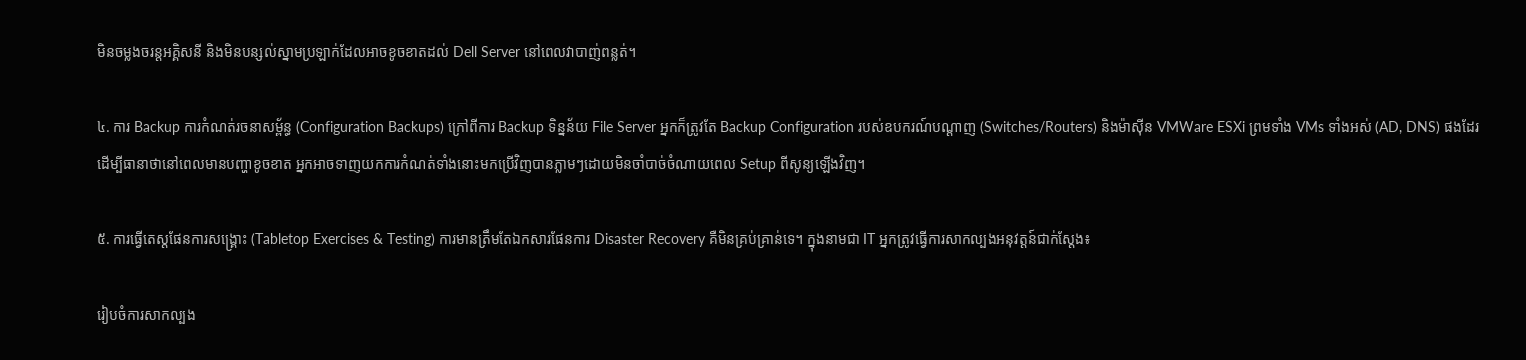មិនចម្លងចរន្តអគ្គិសនី និងមិនបន្សល់ស្នាមប្រឡាក់ដែលអាចខូចខាតដល់ Dell Server នៅពេលវាបាញ់ពន្លត់។

៤. ការ Backup ការកំណត់រចនាសម្ព័ន្ធ (Configuration Backups) ក្រៅពីការ Backup ទិន្នន័យ File Server អ្នកក៏ត្រូវតែ Backup Configuration របស់ឧបករណ៍បណ្តាញ (Switches/Routers) និងម៉ាស៊ីន VMWare ESXi ព្រមទាំង VMs ទាំងអស់ (AD, DNS) ផងដែរ ដើម្បីធានាថានៅពេលមានបញ្ហាខូចខាត អ្នកអាចទាញយកការកំណត់ទាំងនោះមកប្រើវិញបានភ្លាមៗដោយមិនចាំបាច់ចំណាយពេល Setup ពីសូន្យឡើងវិញ។

៥. ការធ្វើតេស្តផែនការសង្គ្រោះ (Tabletop Exercises & Testing) ការមានត្រឹមតែឯកសារផែនការ Disaster Recovery គឺមិនគ្រប់គ្រាន់ទេ។ ក្នុងនាមជា IT អ្នកត្រូវធ្វើការសាកល្បងអនុវត្តន៍ជាក់ស្តែង៖

រៀបចំការសាកល្បង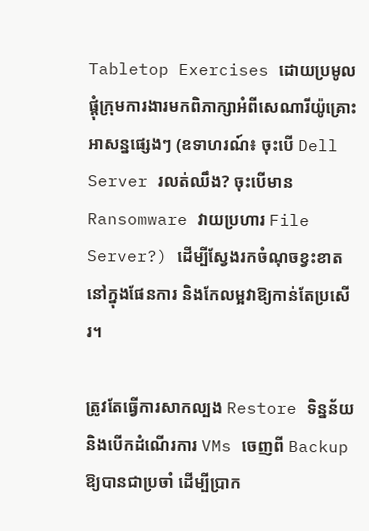Tabletop Exercises ដោយប្រមូលផ្តុំក្រុមការងារមកពិភាក្សាអំពីសេណារីយ៉ូគ្រោះអាសន្នផ្សេងៗ (ឧទាហរណ៍៖ ចុះបើ Dell Server រលត់ឈឹង? ចុះបើមាន Ransomware វាយប្រហារ File Server?) ដើម្បីស្វែងរកចំណុចខ្វះខាតនៅក្នុងផែនការ និងកែលម្អវាឱ្យកាន់តែប្រសើរ។

ត្រូវតែធ្វើការសាកល្បង Restore ទិន្នន័យ និងបើកដំណើរការ VMs ចេញពី Backup ឱ្យបានជាប្រចាំ ដើម្បីប្រាក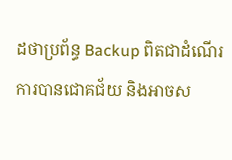ដថាប្រព័ន្ធ Backup ពិតជាដំណើរការបានជោគជ័យ និងអាចស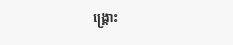ង្គ្រោះ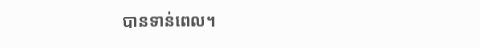បានទាន់ពេល។